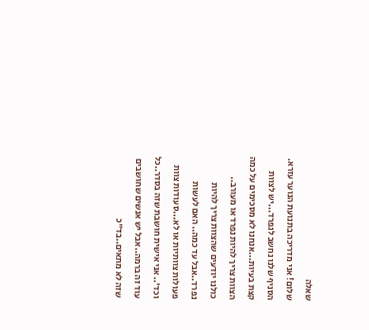שאלה
שלום! אני מדריכה בתנועת הנוער עזרא.
הסניף שלנו נחשב לנפרד...יש לצוות קצת בעיות...אנחנו לא מסכימים על כמה הצוות צריך להיות נפרד או מעורב..
כולנו יודעים שהצוות צריך להיות נפרד..אבל עד כמה.. האם לעשות פעולות צוותיות או לא...סעודות צוות וכד'.. אני אישית חושבת שזה בסדר..כל עוד זה ברמה..אבל יש אנשים שחושבים שזה לא מתאים..בד"כ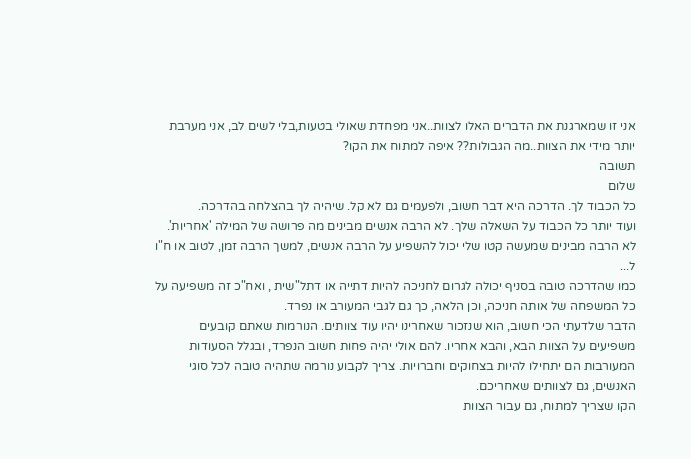אני זו שמארגנת את הדברים האלו לצוות..אני מפחדת שאולי בטעות,בלי לשים לב, אני מערבת יותר מידי את הצוות..מה הגבולות?? איפה למתוח את הקו?
תשובה
שלום
כל הכבוד לך. הדרכה היא דבר חשוב, ולפעמים גם לא קל. שיהיה לך בהצלחה בהדרכה.
ועוד יותר כל הכבוד על השאלה שלך. לא הרבה אנשים מבינים מה פרושה של המילה 'אחריות'. לא הרבה מבינים שמעשה קטו שלי יכול להשפיע על הרבה אנשים, למשך הרבה זמן, לטוב או ח"ו ל...
כמו שהדרכה טובה בסניף יכולה לגרום לחניכה להיות דתייה או דתל"שית , ואח"כ זה משפיעה על כל המשפחה של אותה חניכה, וכן הלאה, כך גם לגבי המעורב או נפרד.
הדבר שלדעתי הכי חשוב, הוא שנזכור שאחרינו יהיו עוד צוותים. הנורמות שאתם קובעים משפיעים על הצוות הבא, והבא אחריו. להם אולי יהיה פחות חשוב הנפרד, ובגלל הסעודות המעורבות הם יתחילו להיות בצחוקים וחברויות. צריך לקבוע נורמה שתהיה טובה לכל סוגי האנשים, גם לצוותים שאחריכם.
הקו שצריך למתוח, גם עבור הצוות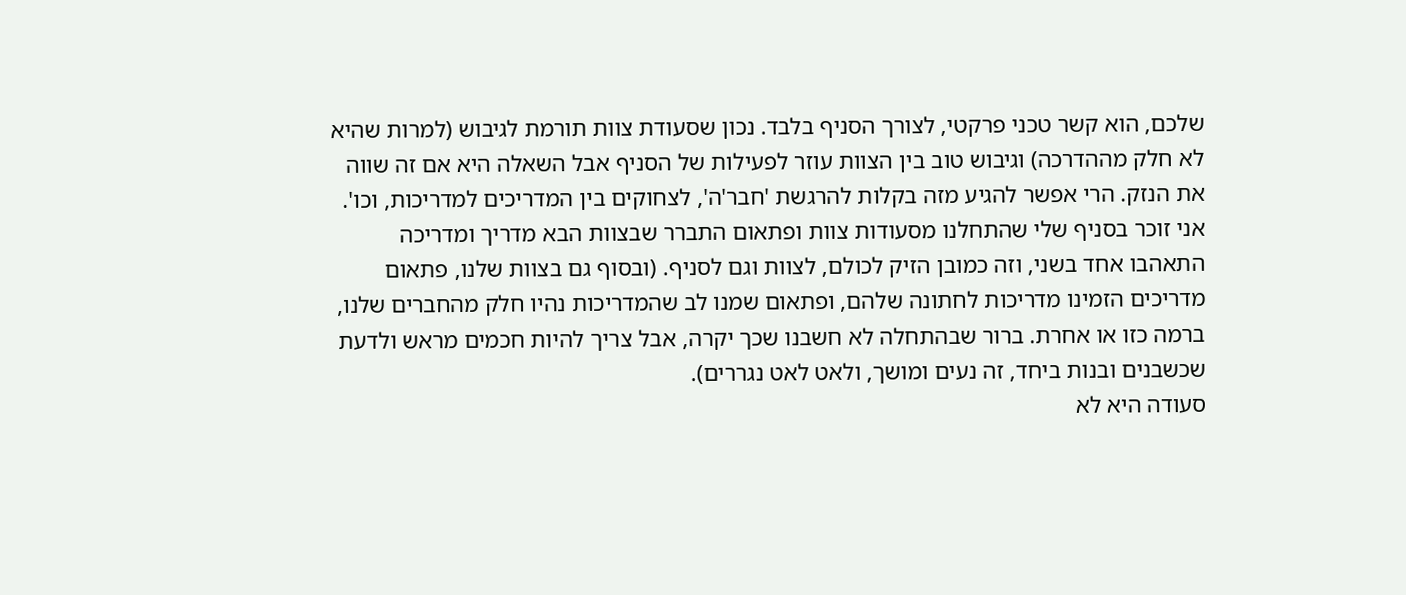שלכם, הוא קשר טכני פרקטי, לצורך הסניף בלבד. נכון שסעודת צוות תורמת לגיבוש (למרות שהיא לא חלק מההדרכה) וגיבוש טוב בין הצוות עוזר לפעילות של הסניף אבל השאלה היא אם זה שווה את הנזק. הרי אפשר להגיע מזה בקלות להרגשת 'חבר'ה', לצחוקים בין המדריכים למדריכות, וכו'.
אני זוכר בסניף שלי שהתחלנו מסעודות צוות ופתאום התברר שבצוות הבא מדריך ומדריכה התאהבו אחד בשני, וזה כמובן הזיק לכולם, לצוות וגם לסניף. (ובסוף גם בצוות שלנו, פתאום מדריכים הזמינו מדריכות לחתונה שלהם, ופתאום שמנו לב שהמדריכות נהיו חלק מהחברים שלנו, ברמה כזו או אחרת. ברור שבהתחלה לא חשבנו שכך יקרה, אבל צריך להיות חכמים מראש ולדעת שכשבנים ובנות ביחד, זה נעים ומושך, ולאט לאט נגררים).
סעודה היא לא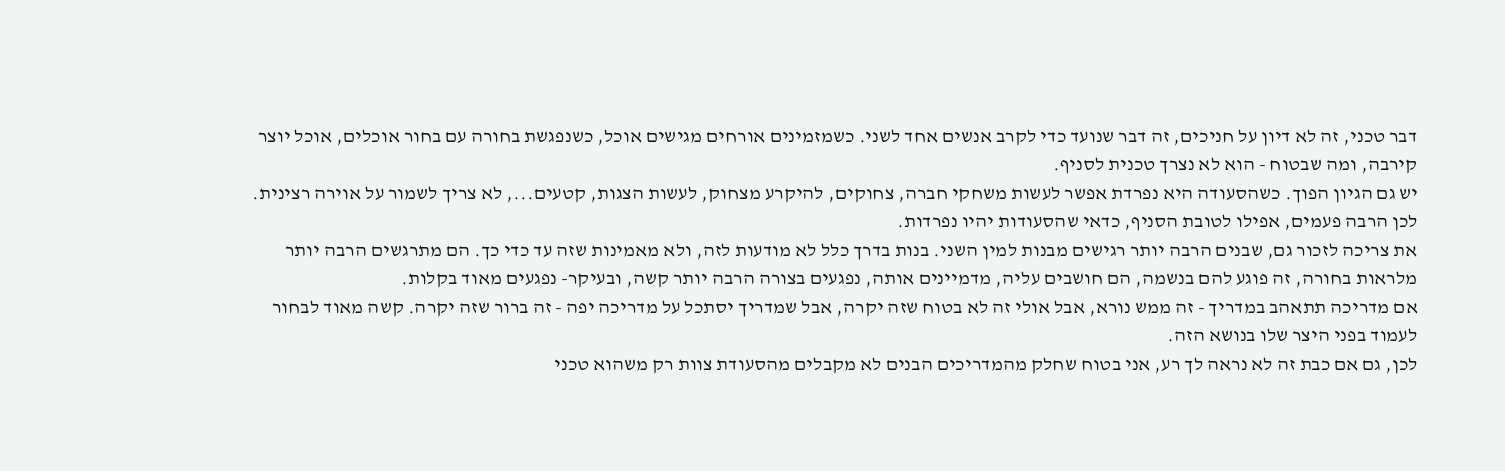דבר טכני, זה לא דיון על חניכים, זה דבר שנועד כדי לקרב אנשים אחד לשני. כשמזמינים אורחים מגישים אוכל, כשנפגשת בחורה עם בחור אוכלים, אוכל יוצר קירבה, ומה שבטוח - הוא לא נצרך טכנית לסניף.
יש גם הגיון הפוך. כשהסעודה היא נפרדת אפשר לעשות משחקי חברה, צחוקים, להיקרע מצחוק, לעשות הצגות, קטעים..., לא צריך לשמור על אוירה רצינית. לכן הרבה פעמים, אפילו לטובת הסניף, כדאי שהסעודות יהיו נפרדות.
את צריכה לזכור גם, שבנים הרבה יותר רגישים מבנות למין השני. בנות בדרך כלל לא מודעות לזה, ולא מאמינות שזה עד כדי כך. הם מתרגשים הרבה יותר מלראות בחורה, זה פוגע להם בנשמה, הם חושבים עליה, מדמיינים אותה, נפגעים בצורה הרבה יותר קשה, ובעיקר- נפגעים מאוד בקלות.
אם מדריכה תתאהב במדריך - זה ממש נורא, אבל אולי זה לא בטוח שזה יקרה, אבל שמדריך יסתכל על מדריכה יפה - זה ברור שזה יקרה. קשה מאוד לבחור לעמוד בפני היצר שלו בנושא הזה.
לכן, גם אם כבת זה לא נראה לך רע, אני בטוח שחלק מהמדריכים הבנים לא מקבלים מהסעודת צוות רק משהוא טכני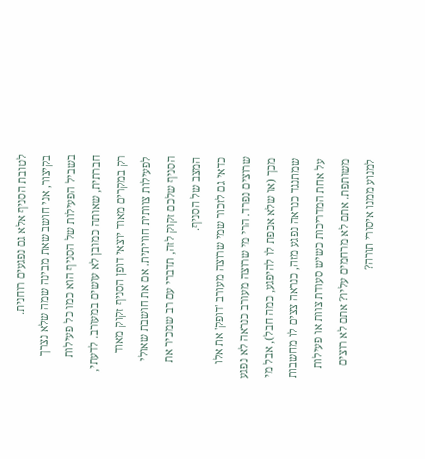לטובת הסניף אלא גם נפגעים רוחנית.
בקיצור, אני חושב שאת מבינה שמה שלא נצרך בשביל הפעילות של הסניף הוא כמו כל פעילות חברתית, שאותה כמובן לא עושים במעורב. לדעתי, רק במקרים מאוד יוצאי דופן הסניף זקוק מאוד לפעילות צוותית חוויתית. אם את חושבת שאולי הסניף שלכם זקוק לזה, תדברי עם רב שמכיר את המצב של הסניף.
כדאי גם לזכור שמי שרוצה מעורב 'דופק' את אלו שרוצים נפרד. הרי מי שרוצה מעורב כנראה לא נפגע מכך (או שלא אכפת לו להיפגע, כמה חבל), אבל מי שמתנגד כנראה נפגע מזה, כנראה צצים לו מחשבות על אחת המדריכות כשיש סעודת צוות או פעילות משותפת. אתם לא מרחמים עליו? אתם לא רוצים למנוע ממנו איסורי תורה?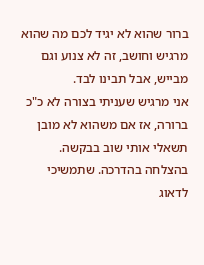ברור שהוא לא יגיד לכם מה שהוא מרגיש וחושב, זה לא צנוע וגם מבייש, אבל תבינו לבד.
אני מרגיש שעניתי בצורה לא כ"כ ברורה, אז אם משהוא לא מובן תשאלי אותי שוב בבקשה.
בהצלחה בהדרכה. שתמשיכי לדאוג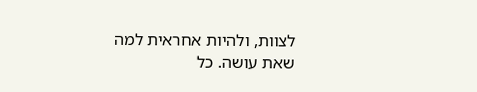לצוות, ולהיות אחראית למה שאת עושה. כל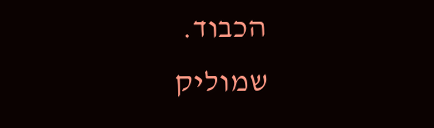הכבוד.
שמוליק